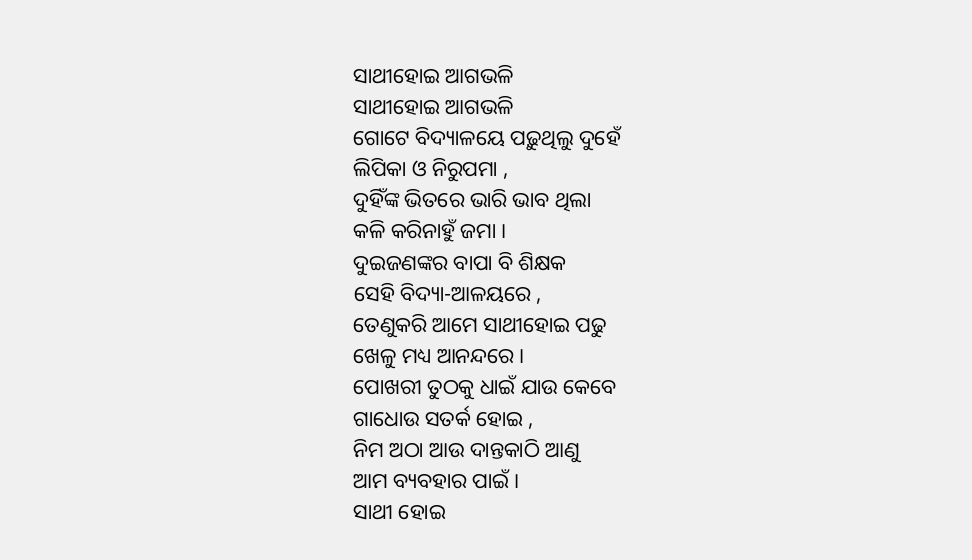ସାଥୀହୋଇ ଆଗଭଳି
ସାଥୀହୋଇ ଆଗଭଳି
ଗୋଟେ ବିଦ୍ୟାଳୟେ ପଢ଼ୁଥିଲୁ ଦୁହେଁ
ଲିପିକା ଓ ନିରୁପମା ,
ଦୁହିଁଙ୍କ ଭିତରେ ଭାରି ଭାବ ଥିଲା
କଳି କରିନାହୁଁ ଜମା ।
ଦୁଇଜଣଙ୍କର ବାପା ବି ଶିକ୍ଷକ
ସେହି ବିଦ୍ୟା-ଆଳୟରେ ,
ତେଣୁକରି ଆମେ ସାଥୀହୋଇ ପଢୁ
ଖେଳୁ ମଧ୍ୟ ଆନନ୍ଦରେ ।
ପୋଖରୀ ତୁଠକୁ ଧାଇଁ ଯାଉ କେବେ
ଗାଧୋଉ ସତର୍କ ହୋଇ ,
ନିମ ଅଠା ଆଉ ଦାନ୍ତକାଠି ଆଣୁ
ଆମ ବ୍ୟବହାର ପାଇଁ ।
ସାଥୀ ହୋଇ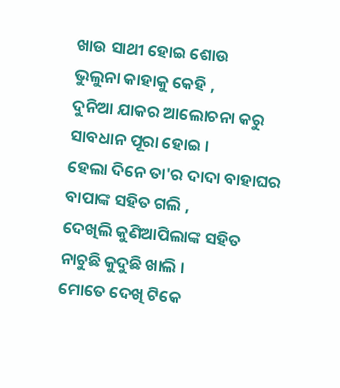ଖାଉ ସାଥୀ ହୋଇ ଶୋଉ
ଭୁଲୁନା କାହାକୁ କେହି ,
ଦୁନିଆ ଯାକର ଆଲୋଚନା କରୁ
ସାବଧାନ ପୂରା ହୋଇ ।
ହେଲା ଦିନେ ତା'ର ଦାଦା ବାହାଘର
ବାପାଙ୍କ ସହିତ ଗଲି ,
ଦେଖିଲି କୁଣିଆପିଲାଙ୍କ ସହିତ
ନାଚୁଛି କୁଦୁଛି ଖାଲି ।
ମୋତେ ଦେଖି ଟିକେ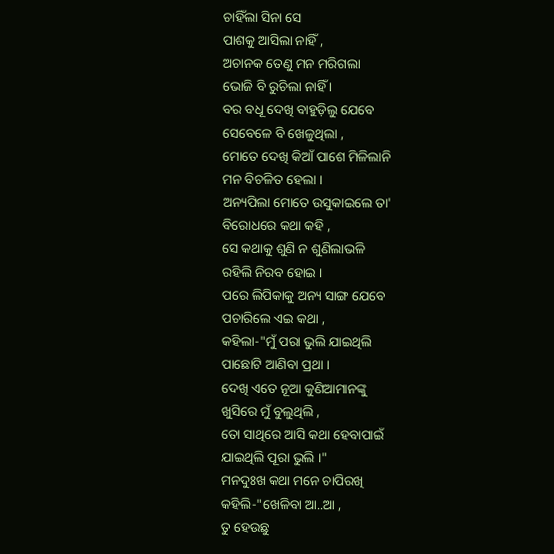ଚାହିଁଲା ସିନା ସେ
ପାଶକୁ ଆସିଲା ନାହିଁ ,
ଅଚାନକ ତେଣୁ ମନ ମରିଗଲା
ଭୋଜି ବି ରୁଚିଲା ନାହିଁ ।
ବର ବଧୂ ଦେଖି ବାହୁଡ଼ିଲୁ ଯେବେ
ସେବେଳେ ବି ଖେଳୁଥିଲା ,
ମୋତେ ଦେଖି କିଆଁ ପାଶେ ମିଳିଲାନି
ମନ ବିଚଳିତ ହେଲା ।
ଅନ୍ୟପିଲା ମୋତେ ଉସୁକାଇଲେ ତା'
ବିରୋଧରେ କଥା କହି ,
ସେ କଥାକୁ ଶୁଣି ନ ଶୁଣିଲାଭଳି
ରହିଲି ନିରବ ହୋଇ ।
ପରେ ଲିପିକାକୁ ଅନ୍ୟ ସାଙ୍ଗ ଯେବେ
ପଚାରିଲେ ଏଇ କଥା ,
କହିଲା-"ମୁଁ ପରା ଭୁଲି ଯାଇଥିଲି
ପାଛୋଟି ଆଣିବା ପ୍ରଥା ।
ଦେଖି ଏତେ ନୂଆ କୁଣିଆମାନଙ୍କୁ
ଖୁସିରେ ମୁଁ ବୁଲୁଥିଲି ,
ତୋ ସାଥିରେ ଆସି କଥା ହେବାପାଇଁ
ଯାଇଥିଲି ପୂରା ଭୁଲି ।"
ମନଦୁଃଖ କଥା ମନେ ଚାପିରଖି
କହିଲି-"ଖେଳିବା ଆ..ଆ ,
ତୁ ହେଉଛୁ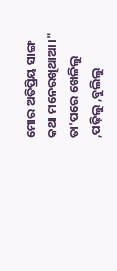ମୋର ଅତିପ୍ରିୟ ସାଙ୍ଗ
କଥା ମନେରଖିଥାଆ ।"
ତା'ପରେ ଖେଳିଲୁ ,ପଢ଼ିଲୁ ,ବୁଲିଲୁ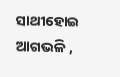ସାଥୀହୋଇ ଆଗଭଳି ,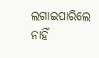ଲଗାଇପାରିଲେ ନାହିଁ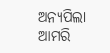ଅନ୍ୟପିଲା
ଆମରି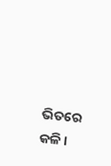ଭିତରେ କଳି ।